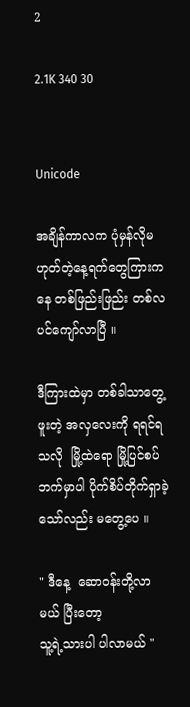2

2.1K 340 30


Unicode

အချိန်ကာလက ပုံမှန်လိုမဟုတ်တဲ့နေ့ရက်တွေကြားကနေ တစ်ဖြည်းဖြည်း တစ်လပင်ကျော်လာပြီ ။

ဒီကြားထဲမှာ တစ်ခါ‌သာတွေ့ဖူးတဲ့ အလှလေးကို ရရင်ရသလို  မြို့ထဲရော မြို့ပြင်စပ်ဘက်မှာပါ ပိုက်စိပ်တိုက်ရှာခဲ့သော်လည်း မတွေ့ပေ ။

" ဒီနေ့ ‌ ဆောဝန်းတို့လာမယ် ပြီးတော့
သူ့ရဲ့သားပါ ပါလာမယ် "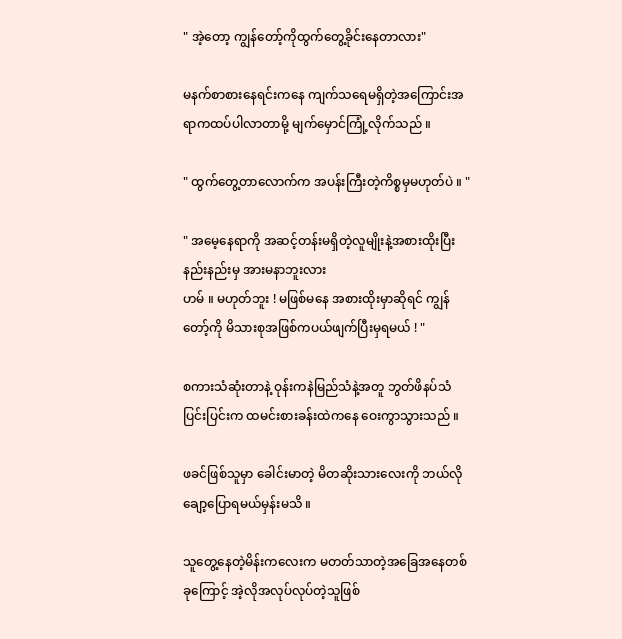" အဲ့တော့ ကျွန်တော့်ကိုထွက်တွေ့ခိုင်းနေတာလား"

မနက်စာစားနေရင်းက‌နေ ကျက်သရေမရှိတဲ့အကြောင်းအရာကထပ်ပါလာတာမို့ မျက်မှောင်ကြုံ့လိုက်သည် ။

" ထွက်တွေ့တာလောက်က အပန်းကြီးတဲ့ကိစ္စမှမဟုတ်ပဲ ။ "

" အမေ့နေရာကို အဆင့်တန်းမရှိတဲ့လူမျိုးနဲ့အစားထိုးပြီး နည်းနည်းမှ အားမနာဘူးလား
ဟမ် ။ မဟုတ်ဘူး ! မဖြစ်မနေ အစားထိုးမှာဆိုရင် ကျွန်တော့်ကို မိသားစုအဖြစ်ကပယ်ဖျက်ပြီးမှရမယ် ! "

စကားသံဆုံးတာနဲ့ ဝုန်းကနဲမြည်သံနဲ့အတူ ‌ဘွတ်ဖိနပ်သံပြင်းပြင်းက ထမင်းစားခန်းထဲကနေ ဝေးကွာသွားသည် ။

ဖခင်ဖြစ်သူမှာ ခေါင်းမာတဲ့ မိတဆိုးသားလေးကို ဘယ်လိုချော့ပြောရမယ်မှန်းမသိ ။

သူတွေ့နေတဲ့မိန်းကလေးက မတတ်သာတဲ့အခြေအနေတစ်ခုကြောင့် အဲ့လိုအလုပ်လုပ်တဲ့သူဖြစ်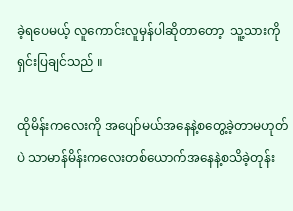ခဲ့ရပေမယ့် လူကောင်းလူမှန်ပါဆိုတာတော့  သူ့သားကို ရှင်းပြချင်သည် ။

ထိုမိန်းကလေးကို အပျော်မယ်အနေနဲ့စတွေ့ခဲ့တာမဟုတ်ပဲ သာမာန်မိန်းကလေးတစ်ယောက်အနေနဲ့စသိခဲ့တုန်း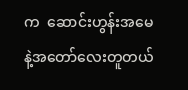က  ဆောင်းဟွန်းအမေနဲ့အတော်လေးတူတယ်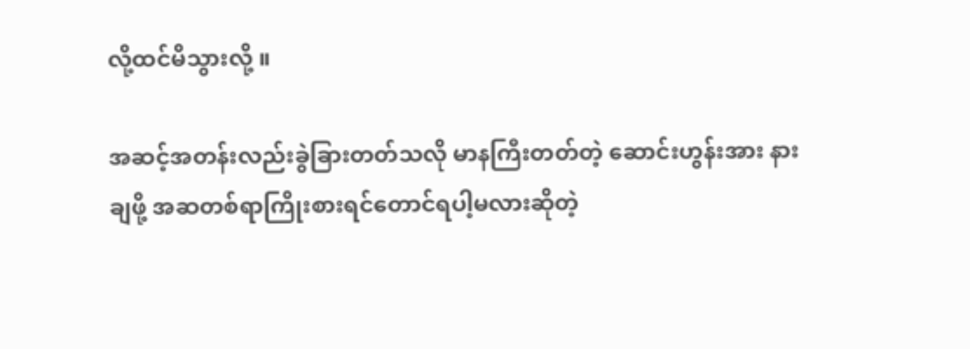လို့ထင်မိသွားလို့ ။

အဆင့်အတန်းလည်းခွဲခြားတတ်သလို မာနကြီးတတ်တဲ့ ဆောင်းဟွန်းအား နားချဖို့ အဆတစ်ရာကြိုးစားရင်တောင်ရပါ့မလားဆိုတဲ့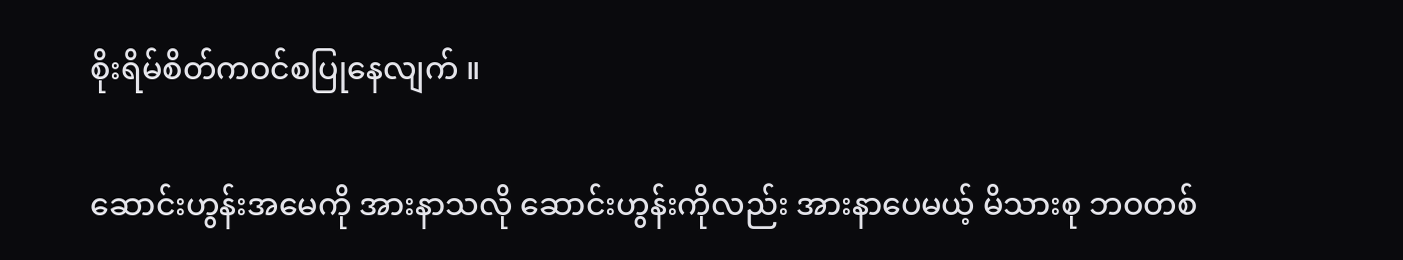စိုးရိမ်စိတ်ကဝင်စပြုနေလျက် ။

ဆောင်းဟွန်းအမေကို အားနာသလို ဆောင်းဟွန်းကိုလည်း အားနာပေမယ့် မိသားစု ဘဝတစ်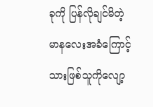ခုကို ပြန်လိုချင်မိတဲ့ မာနလေးအခံကြောင့် သားဖြစ်သူကိုလျော့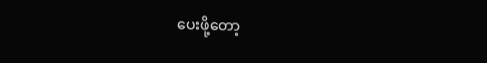ပေးဖို့တော့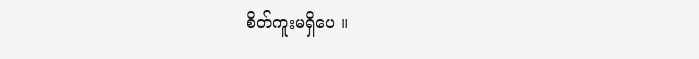စိတ်ကူးမရှိပေ ။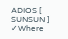ADIOS [ SUNSUN ] ✓Where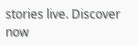stories live. Discover now